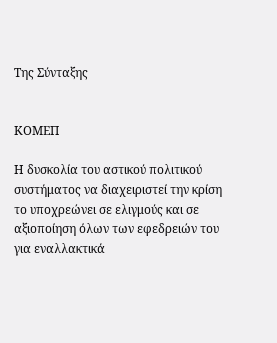Της Σύνταξης


ΚΟΜΕΠ

Η δυσκολία του αστικού πολιτικού συστήματος να διαχειριστεί την κρίση το υποχρεώνει σε ελιγμούς και σε αξιοποίηση όλων των εφεδρειών του για εναλλακτικά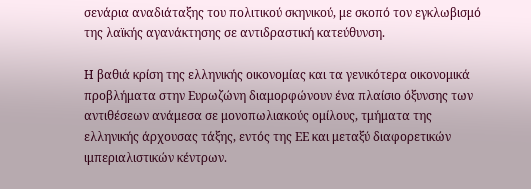σενάρια αναδιάταξης του πολιτικού σκηνικού, με σκοπό τον εγκλωβισμό της λαϊκής αγανάκτησης σε αντιδραστική κατεύθυνση.

Η βαθιά κρίση της ελληνικής οικονομίας και τα γενικότερα οικονομικά προβλήματα στην Ευρωζώνη διαμορφώνουν ένα πλαίσιο όξυνσης των αντιθέσεων ανάμεσα σε μονοπωλιακούς ομίλους, τμήματα της ελληνικής άρχουσας τάξης, εντός της ΕΕ και μεταξύ διαφορετικών ιμπεριαλιστικών κέντρων.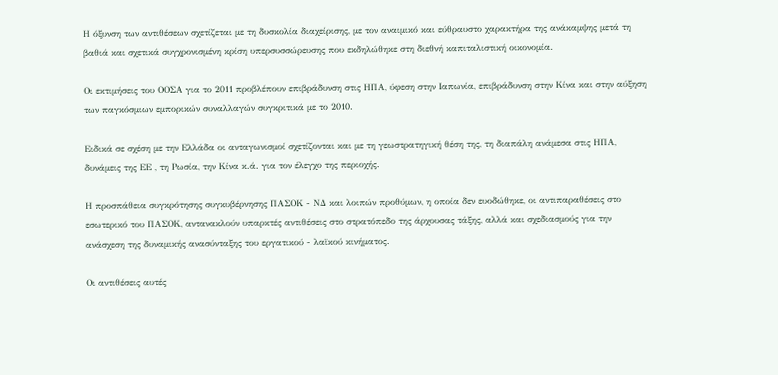Η όξυνση των αντιθέσεων σχετίζεται με τη δυσκολία διαχείρισης, με τον αναιμικό και εύθραυστο χαρακτήρα της ανάκαμψης μετά τη βαθιά και σχετικά συγχρονισμένη κρίση υπερσυσσώρευσης που εκδηλώθηκε στη διεθνή καπιταλιστική οικονομία.

Οι εκτιμήσεις του ΟΟΣΑ για το 2011 προβλέπουν επιβράδυνση στις ΗΠΑ, ύφεση στην Ιαπωνία, επιβράδυνση στην Κίνα και στην αύξηση των παγκόσμιων εμπορικών συναλλαγών συγκριτικά με το 2010.

Ειδικά σε σχέση με την Ελλάδα οι ανταγωνισμοί σχετίζονται και με τη γεωστρατηγική θέση της, τη διαπάλη ανάμεσα στις ΗΠΑ, δυνάμεις της ΕΕ , τη Ρωσία, την Κίνα κ.ά. για τον έλεγχο της περιοχής.

Η προσπάθεια συγκρότησης συγκυβέρνησης ΠΑΣΟΚ - ΝΔ και λοιπών προθύμων, η οποία δεν ευοδώθηκε, οι αντιπαραθέσεις στο εσωτερικό του ΠΑΣΟΚ, αντανακλούν υπαρκτές αντιθέσεις στο στρατόπεδο της άρχουσας τάξης, αλλά και σχεδιασμούς για την ανάσχεση της δυναμικής ανασύνταξης του εργατικού - λαϊκού κινήματος.

Οι αντιθέσεις αυτές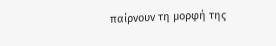παίρνουν τη μορφή της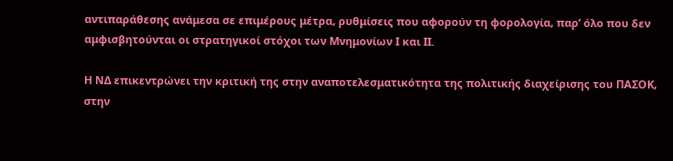αντιπαράθεσης ανάμεσα σε επιμέρους μέτρα, ρυθμίσεις που αφορούν τη φορολογία, παρ’ όλο που δεν αμφισβητούνται οι στρατηγικοί στόχοι των Μνημονίων Ι και ΙΙ.

Η ΝΔ επικεντρώνει την κριτική της στην αναποτελεσματικότητα της πολιτικής διαχείρισης του ΠΑΣΟΚ, στην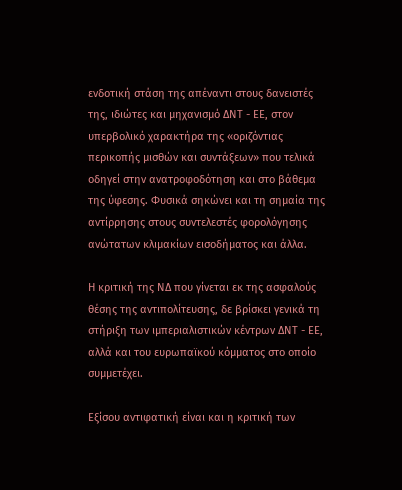ενδοτική στάση της απέναντι στους δανειστές της, ιδιώτες και μηχανισμό ΔΝΤ - ΕΕ, στον υπερβολικό χαρακτήρα της «οριζόντιας περικοπής μισθών και συντάξεων» που τελικά οδηγεί στην ανατροφοδότηση και στο βάθεμα της ύφεσης. Φυσικά σηκώνει και τη σημαία της αντίρρησης στους συντελεστές φορολόγησης ανώτατων κλιμακίων εισοδήματος και άλλα.

Η κριτική της ΝΔ που γίνεται εκ της ασφαλούς θέσης της αντιπολίτευσης, δε βρίσκει γενικά τη στήριξη των ιμπεριαλιστικών κέντρων ΔΝΤ - ΕΕ, αλλά και του ευρωπαϊκού κόμματος στο οποίο συμμετέχει.

Εξίσου αντιφατική είναι και η κριτική των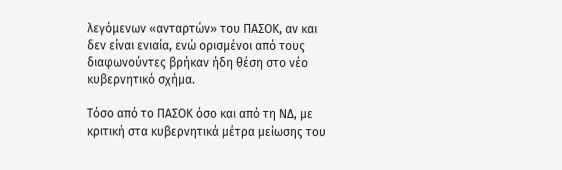λεγόμενων «ανταρτών» του ΠΑΣΟΚ, αν και δεν είναι ενιαία, ενώ ορισμένοι από τους διαφωνούντες βρήκαν ήδη θέση στο νέο κυβερνητικό σχήμα.

Τόσο από το ΠΑΣΟΚ όσο και από τη ΝΔ, με κριτική στα κυβερνητικά μέτρα μείωσης του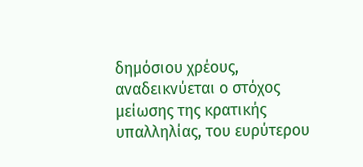δημόσιου χρέους, αναδεικνύεται ο στόχος μείωσης της κρατικής υπαλληλίας, του ευρύτερου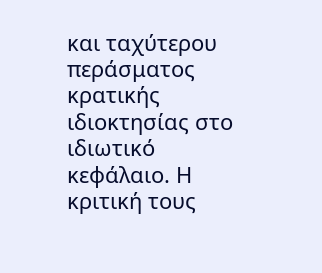και ταχύτερου περάσματος κρατικής ιδιοκτησίας στο ιδιωτικό κεφάλαιο. Η κριτική τους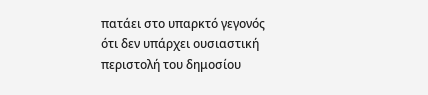πατάει στο υπαρκτό γεγονός ότι δεν υπάρχει ουσιαστική περιστολή του δημοσίου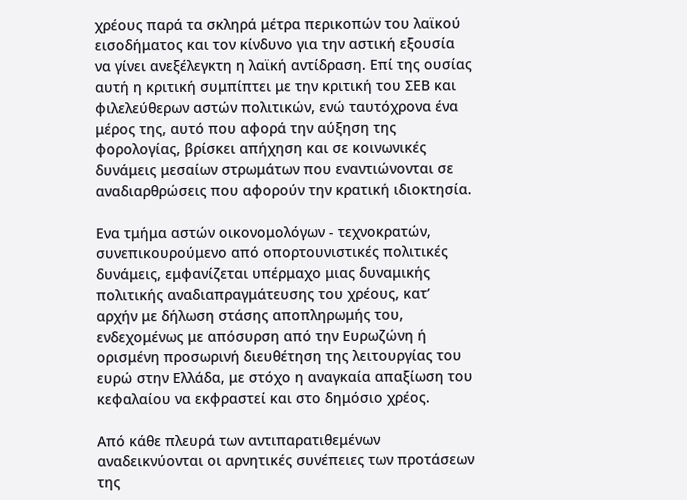χρέους παρά τα σκληρά μέτρα περικοπών του λαϊκού εισοδήματος και τον κίνδυνο για την αστική εξουσία να γίνει ανεξέλεγκτη η λαϊκή αντίδραση. Επί της ουσίας αυτή η κριτική συμπίπτει με την κριτική του ΣΕΒ και φιλελεύθερων αστών πολιτικών, ενώ ταυτόχρονα ένα μέρος της, αυτό που αφορά την αύξηση της φορολογίας, βρίσκει απήχηση και σε κοινωνικές δυνάμεις μεσαίων στρωμάτων που εναντιώνονται σε αναδιαρθρώσεις που αφορούν την κρατική ιδιοκτησία.

Ενα τμήμα αστών οικονομολόγων - τεχνοκρατών, συνεπικουρούμενο από οπορτουνιστικές πολιτικές δυνάμεις, εμφανίζεται υπέρμαχο μιας δυναμικής πολιτικής αναδιαπραγμάτευσης του χρέους, κατ’ αρχήν με δήλωση στάσης αποπληρωμής του, ενδεχομένως με απόσυρση από την Ευρωζώνη ή ορισμένη προσωρινή διευθέτηση της λειτουργίας του ευρώ στην Ελλάδα, με στόχο η αναγκαία απαξίωση του κεφαλαίου να εκφραστεί και στο δημόσιο χρέος.

Από κάθε πλευρά των αντιπαρατιθεμένων αναδεικνύονται οι αρνητικές συνέπειες των προτάσεων της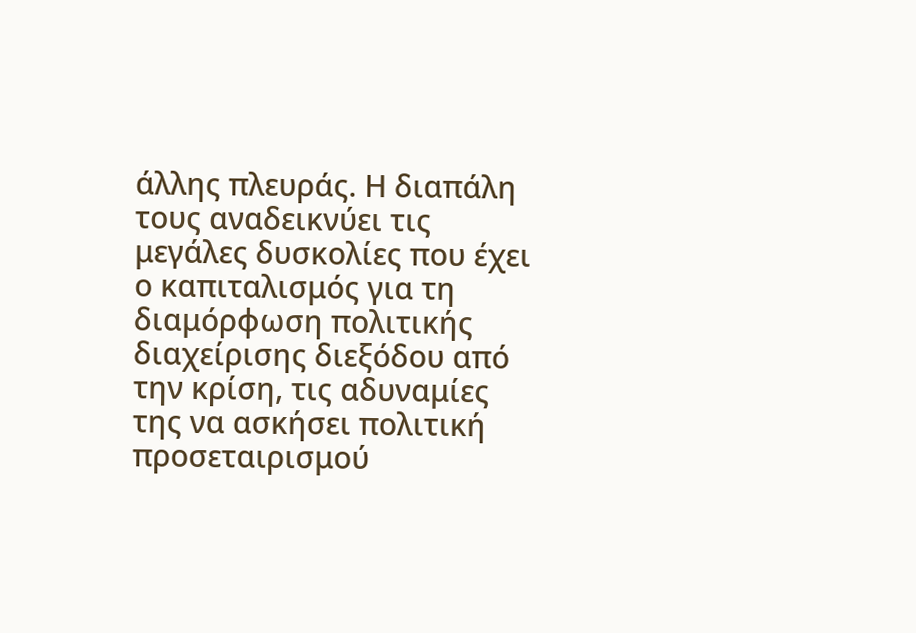άλλης πλευράς. Η διαπάλη τους αναδεικνύει τις μεγάλες δυσκολίες που έχει ο καπιταλισμός για τη διαμόρφωση πολιτικής διαχείρισης διεξόδου από την κρίση, τις αδυναμίες της να ασκήσει πολιτική προσεταιρισμού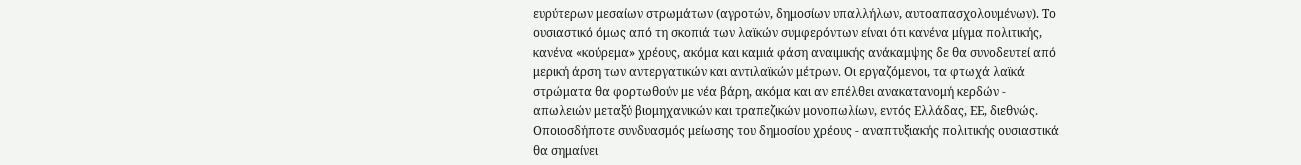ευρύτερων μεσαίων στρωμάτων (αγροτών, δημοσίων υπαλλήλων, αυτοαπασχολουμένων). Το ουσιαστικό όμως από τη σκοπιά των λαϊκών συμφερόντων είναι ότι κανένα μίγμα πολιτικής, κανένα «κούρεμα» χρέους, ακόμα και καμιά φάση αναιμικής ανάκαμψης δε θα συνοδευτεί από μερική άρση των αντεργατικών και αντιλαϊκών μέτρων. Οι εργαζόμενοι, τα φτωχά λαϊκά στρώματα θα φορτωθούν με νέα βάρη, ακόμα και αν επέλθει ανακατανομή κερδών - απωλειών μεταξύ βιομηχανικών και τραπεζικών μονοπωλίων, εντός Ελλάδας, ΕΕ, διεθνώς. Οποιοσδήποτε συνδυασμός μείωσης του δημοσίου χρέους - αναπτυξιακής πολιτικής ουσιαστικά θα σημαίνει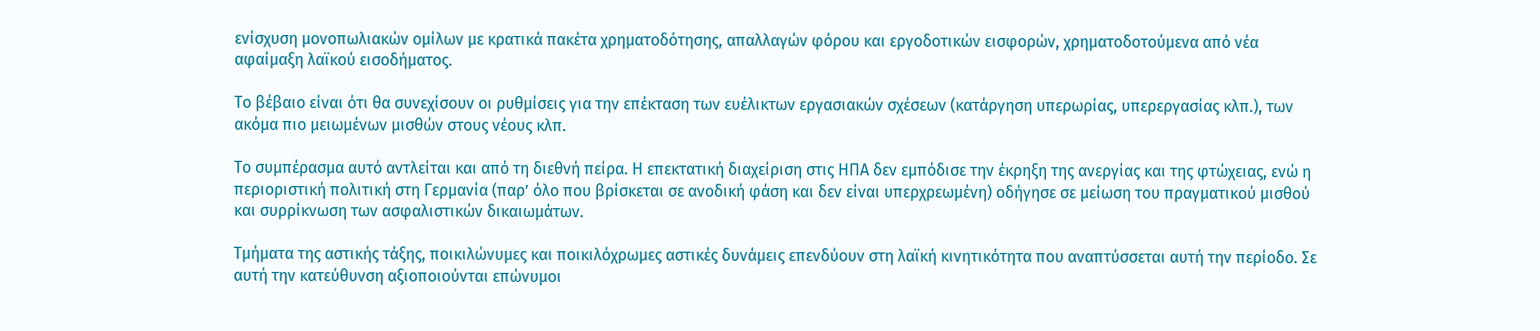ενίσχυση μονοπωλιακών ομίλων με κρατικά πακέτα χρηματοδότησης, απαλλαγών φόρου και εργοδοτικών εισφορών, χρηματοδοτούμενα από νέα αφαίμαξη λαϊκού εισοδήματος.

Το βέβαιο είναι ότι θα συνεχίσουν οι ρυθμίσεις για την επέκταση των ευέλικτων εργασιακών σχέσεων (κατάργηση υπερωρίας, υπερεργασίας κλπ.), των ακόμα πιο μειωμένων μισθών στους νέους κλπ.

Το συμπέρασμα αυτό αντλείται και από τη διεθνή πείρα. Η επεκτατική διαχείριση στις ΗΠΑ δεν εμπόδισε την έκρηξη της ανεργίας και της φτώχειας, ενώ η περιοριστική πολιτική στη Γερμανία (παρ’ όλο που βρίσκεται σε ανοδική φάση και δεν είναι υπερχρεωμένη) οδήγησε σε μείωση του πραγματικού μισθού και συρρίκνωση των ασφαλιστικών δικαιωμάτων.

Τμήματα της αστικής τάξης, ποικιλώνυμες και ποικιλόχρωμες αστικές δυνάμεις επενδύουν στη λαϊκή κινητικότητα που αναπτύσσεται αυτή την περίοδο. Σε αυτή την κατεύθυνση αξιοποιούνται επώνυμοι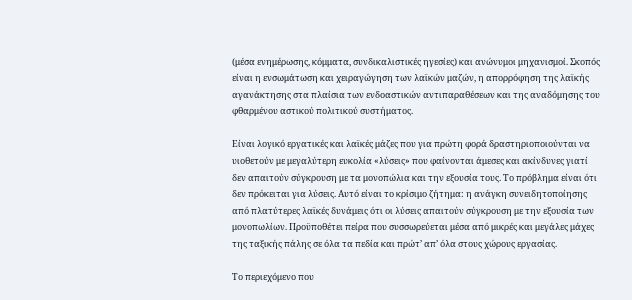(μέσα ενημέρωσης, κόμματα, συνδικαλιστικές ηγεσίες) και ανώνυμοι μηχανισμοί. Σκοπός είναι η ενσωμάτωση και χειραγώγηση των λαϊκών μαζών, η απορρόφηση της λαϊκής αγανάκτησης στα πλαίσια των ενδοαστικών αντιπαραθέσεων και της αναδόμησης του φθαρμένου αστικού πολιτικού συστήματος.

Είναι λογικό εργατικές και λαϊκές μάζες που για πρώτη φορά δραστηριοποιούνται να υιοθετούν με μεγαλύτερη ευκολία «λύσεις» που φαίνονται άμεσες και ακίνδυνες γιατί δεν απαιτούν σύγκρουση με τα μονοπώλια και την εξουσία τους. Το πρόβλημα είναι ότι δεν πρόκειται για λύσεις. Αυτό είναι το κρίσιμο ζήτημα: η ανάγκη συνειδητοποίησης από πλατύτερες λαϊκές δυνάμεις ότι οι λύσεις απαιτούν σύγκρουση με την εξουσία των μονοπωλίων. Προϋποθέτει πείρα που συσσωρεύεται μέσα από μικρές και μεγάλες μάχες της ταξικής πάλης σε όλα τα πεδία και πρώτ’ απ’ όλα στους χώρους εργασίας.

Το περιεχόμενο που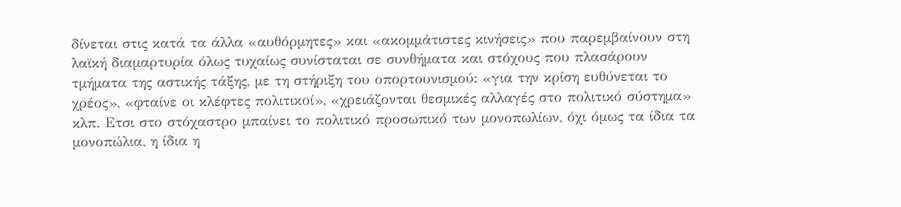δίνεται στις κατά τα άλλα «αυθόρμητες» και «ακομμάτιστες κινήσεις» που παρεμβαίνουν στη λαϊκή διαμαρτυρία όλως τυχαίως συνίσταται σε συνθήματα και στόχους που πλασάρουν τμήματα της αστικής τάξης, με τη στήριξη του οπορτουνισμού: «για την κρίση ευθύνεται το χρέος», «φταίνε οι κλέφτες πολιτικοί», «χρειάζονται θεσμικές αλλαγές στο πολιτικό σύστημα» κλπ. Ετσι στο στόχαστρο μπαίνει το πολιτικό προσωπικό των μονοπωλίων, όχι όμως τα ίδια τα μονοπώλια, η ίδια η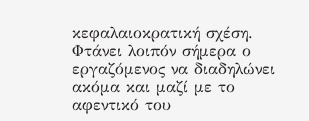κεφαλαιοκρατική σχέση. Φτάνει λοιπόν σήμερα ο εργαζόμενος να διαδηλώνει ακόμα και μαζί με το αφεντικό του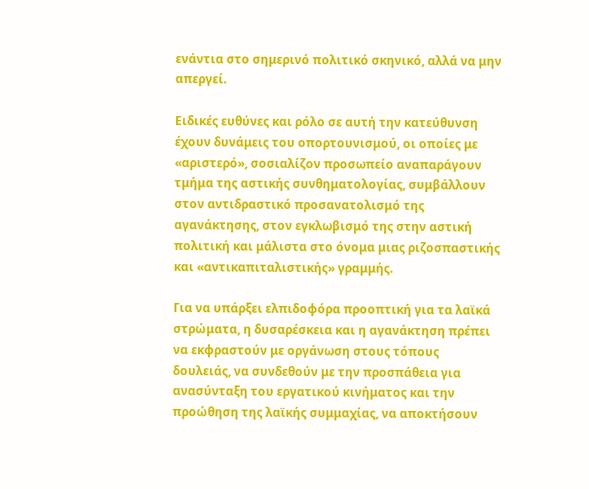ενάντια στο σημερινό πολιτικό σκηνικό, αλλά να μην απεργεί.

Ειδικές ευθύνες και ρόλο σε αυτή την κατεύθυνση έχουν δυνάμεις του οπορτουνισμού, οι οποίες με «αριστερό», σοσιαλίζον προσωπείο αναπαράγουν τμήμα της αστικής συνθηματολογίας, συμβάλλουν στον αντιδραστικό προσανατολισμό της αγανάκτησης, στον εγκλωβισμό της στην αστική πολιτική και μάλιστα στο όνομα μιας ριζοσπαστικής και «αντικαπιταλιστικής» γραμμής.

Για να υπάρξει ελπιδοφόρα προοπτική για τα λαϊκά στρώματα, η δυσαρέσκεια και η αγανάκτηση πρέπει να εκφραστούν με οργάνωση στους τόπους δουλειάς, να συνδεθούν με την προσπάθεια για ανασύνταξη του εργατικού κινήματος και την προώθηση της λαϊκής συμμαχίας, να αποκτήσουν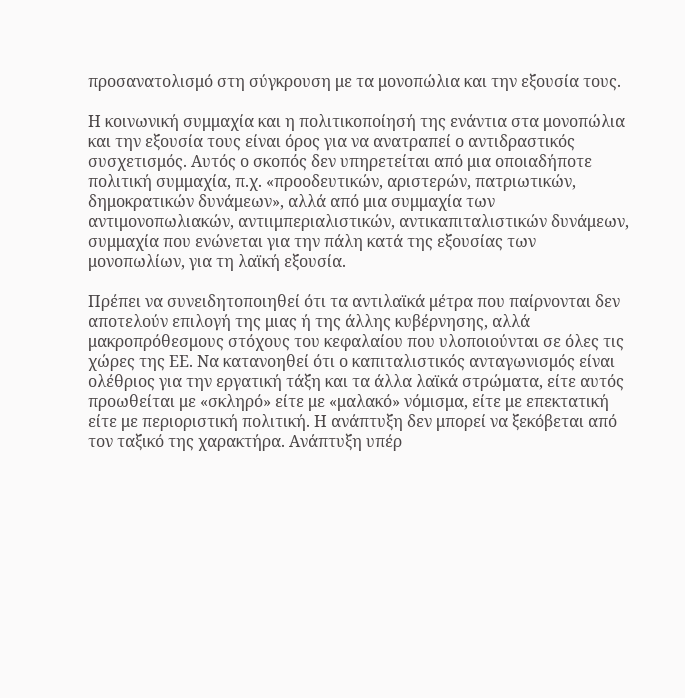προσανατολισμό στη σύγκρουση με τα μονοπώλια και την εξουσία τους.

Η κοινωνική συμμαχία και η πολιτικοποίησή της ενάντια στα μονοπώλια και την εξουσία τους είναι όρος για να ανατραπεί ο αντιδραστικός συσχετισμός. Αυτός ο σκοπός δεν υπηρετείται από μια οποιαδήποτε πολιτική συμμαχία, π.χ. «προοδευτικών, αριστερών, πατριωτικών, δημοκρατικών δυνάμεων», αλλά από μια συμμαχία των αντιμονοπωλιακών, αντιιμπεριαλιστικών, αντικαπιταλιστικών δυνάμεων, συμμαχία που ενώνεται για την πάλη κατά της εξουσίας των μονοπωλίων, για τη λαϊκή εξουσία.

Πρέπει να συνειδητοποιηθεί ότι τα αντιλαϊκά μέτρα που παίρνονται δεν αποτελούν επιλογή της μιας ή της άλλης κυβέρνησης, αλλά μακροπρόθεσμους στόχους του κεφαλαίου που υλοποιούνται σε όλες τις χώρες της ΕΕ. Να κατανοηθεί ότι ο καπιταλιστικός ανταγωνισμός είναι ολέθριος για την εργατική τάξη και τα άλλα λαϊκά στρώματα, είτε αυτός προωθείται με «σκληρό» είτε με «μαλακό» νόμισμα, είτε με επεκτατική είτε με περιοριστική πολιτική. Η ανάπτυξη δεν μπορεί να ξεκόβεται από τον ταξικό της χαρακτήρα. Ανάπτυξη υπέρ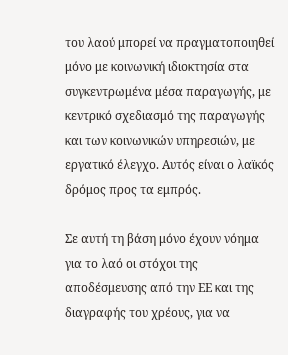του λαού μπορεί να πραγματοποιηθεί μόνο με κοινωνική ιδιοκτησία στα συγκεντρωμένα μέσα παραγωγής, με κεντρικό σχεδιασμό της παραγωγής και των κοινωνικών υπηρεσιών, με εργατικό έλεγχο. Αυτός είναι ο λαϊκός δρόμος προς τα εμπρός.

Σε αυτή τη βάση μόνο έχουν νόημα για το λαό οι στόχοι της αποδέσμευσης από την ΕΕ και της διαγραφής του χρέους, για να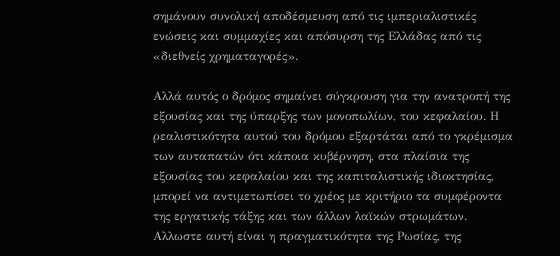σημάνουν συνολική αποδέσμευση από τις ιμπεριαλιστικές ενώσεις και συμμαχίες και απόσυρση της Ελλάδας από τις «διεθνείς χρηματαγορές».

Αλλά αυτός ο δρόμος σημαίνει σύγκρουση για την ανατροπή της εξουσίας και της ύπαρξης των μονοπωλίων, του κεφαλαίου. Η ρεαλιστικότητα αυτού του δρόμου εξαρτάται από το γκρέμισμα των αυταπατών ότι κάποια κυβέρνηση, στα πλαίσια της εξουσίας του κεφαλαίου και της καπιταλιστικής ιδιοκτησίας, μπορεί να αντιμετωπίσει το χρέος με κριτήριο τα συμφέροντα της εργατικής τάξης και των άλλων λαϊκών στρωμάτων. Αλλωστε αυτή είναι η πραγματικότητα της Ρωσίας, της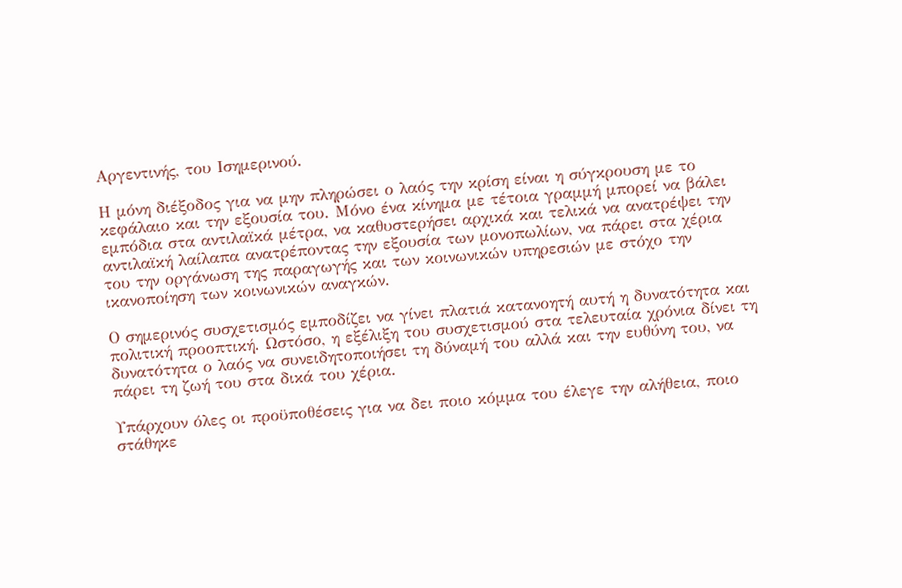Αργεντινής, του Ισημερινού.

Η μόνη διέξοδος για να μην πληρώσει ο λαός την κρίση είναι η σύγκρουση με το κεφάλαιο και την εξουσία του. Μόνο ένα κίνημα με τέτοια γραμμή μπορεί να βάλει εμπόδια στα αντιλαϊκά μέτρα, να καθυστερήσει αρχικά και τελικά να ανατρέψει την αντιλαϊκή λαίλαπα ανατρέποντας την εξουσία των μονοπωλίων, να πάρει στα χέρια του την οργάνωση της παραγωγής και των κοινωνικών υπηρεσιών με στόχο την ικανοποίηση των κοινωνικών αναγκών.

Ο σημερινός συσχετισμός εμποδίζει να γίνει πλατιά κατανοητή αυτή η δυνατότητα και πολιτική προοπτική. Ωστόσο, η εξέλιξη του συσχετισμού στα τελευταία χρόνια δίνει τη δυνατότητα ο λαός να συνειδητοποιήσει τη δύναμή του αλλά και την ευθύνη του, να πάρει τη ζωή του στα δικά του χέρια.

Υπάρχουν όλες οι προϋποθέσεις για να δει ποιο κόμμα του έλεγε την αλήθεια, ποιο στάθηκε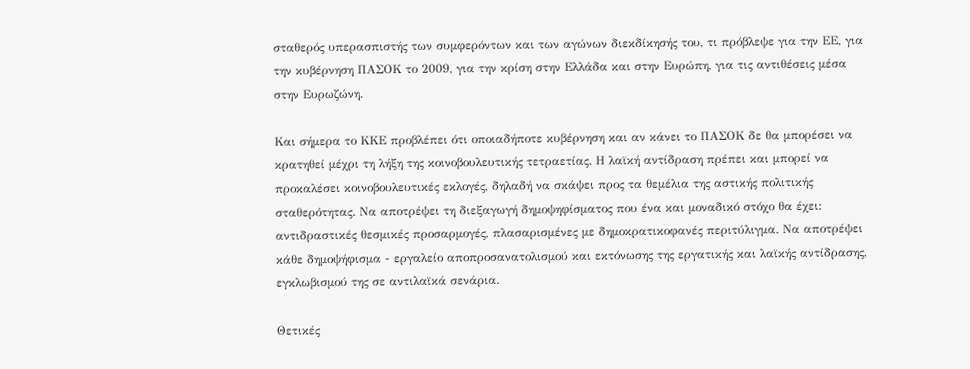σταθερός υπερασπιστής των συμφερόντων και των αγώνων διεκδίκησής του, τι πρόβλεψε για την ΕΕ, για την κυβέρνηση ΠΑΣΟΚ το 2009, για την κρίση στην Ελλάδα και στην Ευρώπη, για τις αντιθέσεις μέσα στην Ευρωζώνη.

Και σήμερα το ΚΚΕ προβλέπει ότι οποιαδήποτε κυβέρνηση και αν κάνει το ΠΑΣΟΚ δε θα μπορέσει να κρατηθεί μέχρι τη λήξη της κοινοβουλευτικής τετραετίας. Η λαϊκή αντίδραση πρέπει και μπορεί να προκαλέσει κοινοβουλευτικές εκλογές, δηλαδή να σκάψει προς τα θεμέλια της αστικής πολιτικής σταθερότητας. Να αποτρέψει τη διεξαγωγή δημοψηφίσματος που ένα και μοναδικό στόχο θα έχει: αντιδραστικές θεσμικές προσαρμογές, πλασαρισμένες με δημοκρατικοφανές περιτύλιγμα. Να αποτρέψει κάθε δημοψήφισμα - εργαλείο αποπροσανατολισμού και εκτόνωσης της εργατικής και λαϊκής αντίδρασης, εγκλωβισμού της σε αντιλαϊκά σενάρια.

Θετικές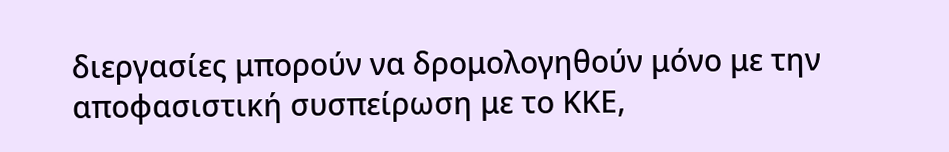διεργασίες μπορούν να δρομολογηθούν μόνο με την αποφασιστική συσπείρωση με το ΚΚΕ,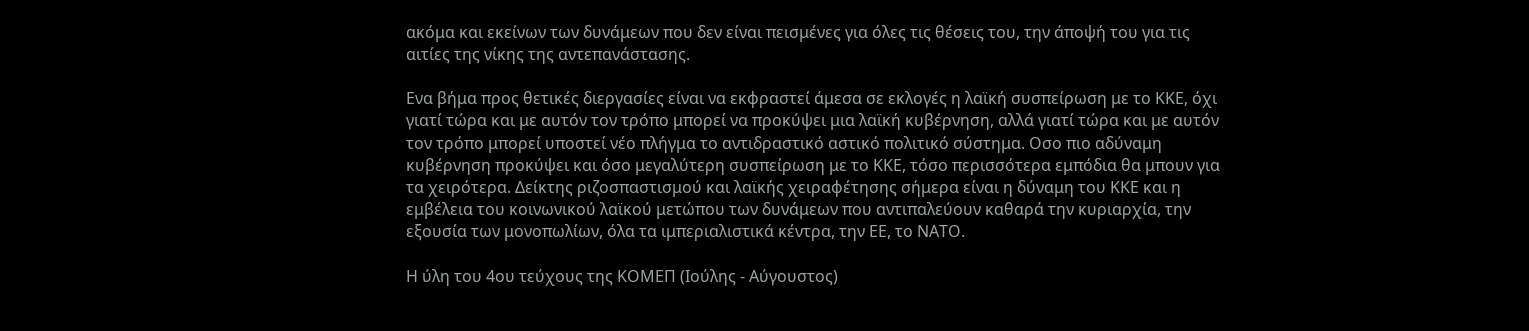ακόμα και εκείνων των δυνάμεων που δεν είναι πεισμένες για όλες τις θέσεις του, την άποψή του για τις αιτίες της νίκης της αντεπανάστασης.

Ενα βήμα προς θετικές διεργασίες είναι να εκφραστεί άμεσα σε εκλογές η λαϊκή συσπείρωση με το ΚΚΕ, όχι γιατί τώρα και με αυτόν τον τρόπο μπορεί να προκύψει μια λαϊκή κυβέρνηση, αλλά γιατί τώρα και με αυτόν τον τρόπο μπορεί υποστεί νέο πλήγμα το αντιδραστικό αστικό πολιτικό σύστημα. Οσο πιο αδύναμη κυβέρνηση προκύψει και όσο μεγαλύτερη συσπείρωση με το ΚΚΕ, τόσο περισσότερα εμπόδια θα μπουν για τα χειρότερα. Δείκτης ριζοσπαστισμού και λαϊκής χειραφέτησης σήμερα είναι η δύναμη του ΚΚΕ και η εμβέλεια του κοινωνικού λαϊκού μετώπου των δυνάμεων που αντιπαλεύουν καθαρά την κυριαρχία, την εξουσία των μονοπωλίων, όλα τα ιμπεριαλιστικά κέντρα, την ΕΕ, το ΝΑΤΟ.

Η ύλη του 4ου τεύχους της ΚΟΜΕΠ (Ιούλης - Αύγουστος)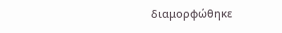διαμορφώθηκε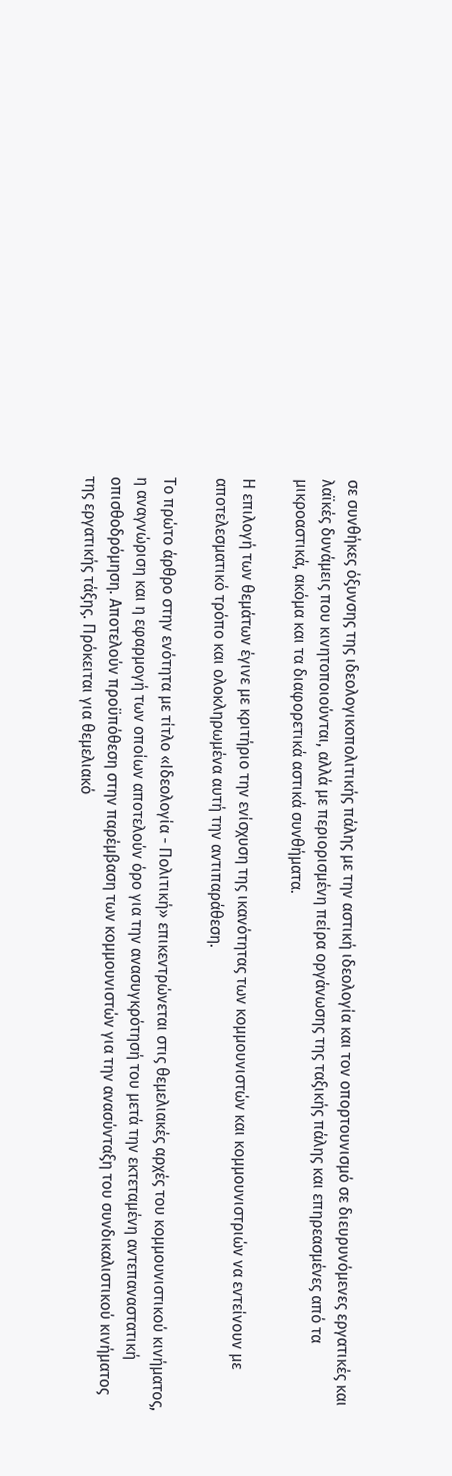σε συνθήκες όξυνσης της ιδεολογικοπολιτικής πάλης με την αστική ιδεολογία και τον οπορτουνισμό σε διευρυνόμενες εργατικές και λαϊκές δυνάμεις που κινητοποιούνται, αλλά με περιορισμένη πείρα οργάνωσης της ταξικής πάλης και επηρεασμένες από τα μικροαστικά, ακόμα και τα διαφορετικά αστικά συνθήματα.

Η επιλογή των θεμάτων έγινε με κριτήριο την ενίσχυση της ικανότητας των κομμουνιστών και κομμουνιστριών να εντείνουν με αποτελεσματικό τρόπο και ολοκληρωμένα αυτή την αντιπαράθεση.

Το πρώτο άρθρο στην ενότητα με τίτλο «Ιδεολογία - Πολιτική» επικεντρώνεται στις θεμελιακές αρχές του κομμουνιστικού κινήματος, η αναγνώριση και η εφαρμογή των οποίων αποτελούν όρο για την ανασυγκρότησή του μετά την εκτεταμένη αντεπαναστατική οπισθοδρόμηση. Αποτελούν προϋπόθεση στην παρέμβαση των κομμουνιστών για την ανασύνταξη του συνδικαλιστικού κινήματος της εργατικής τάξης. Πρόκειται για θεμελιακό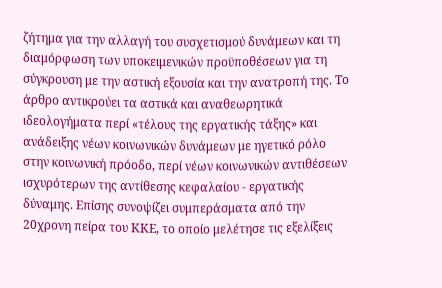ζήτημα για την αλλαγή του συσχετισμού δυνάμεων και τη διαμόρφωση των υποκειμενικών προϋποθέσεων για τη σύγκρουση με την αστική εξουσία και την ανατροπή της. Το άρθρο αντικρούει τα αστικά και αναθεωρητικά ιδεολογήματα περί «τέλους της εργατικής τάξης» και ανάδειξης νέων κοινωνικών δυνάμεων με ηγετικό ρόλο στην κοινωνική πρόοδο, περί νέων κοινωνικών αντιθέσεων ισχυρότερων της αντίθεσης κεφαλαίου - εργατικής δύναμης. Επίσης συνοψίζει συμπεράσματα από την 20χρονη πείρα του ΚΚΕ, το οποίο μελέτησε τις εξελίξεις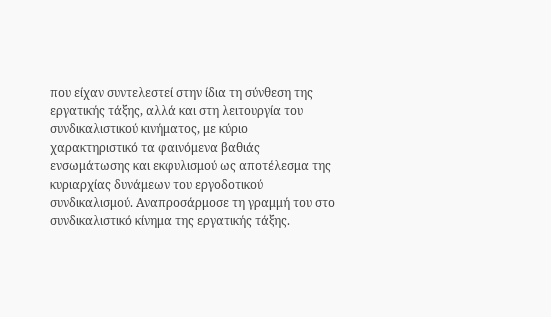που είχαν συντελεστεί στην ίδια τη σύνθεση της εργατικής τάξης, αλλά και στη λειτουργία του συνδικαλιστικού κινήματος, με κύριο χαρακτηριστικό τα φαινόμενα βαθιάς ενσωμάτωσης και εκφυλισμού ως αποτέλεσμα της κυριαρχίας δυνάμεων του εργοδοτικού συνδικαλισμού. Αναπροσάρμοσε τη γραμμή του στο συνδικαλιστικό κίνημα της εργατικής τάξης.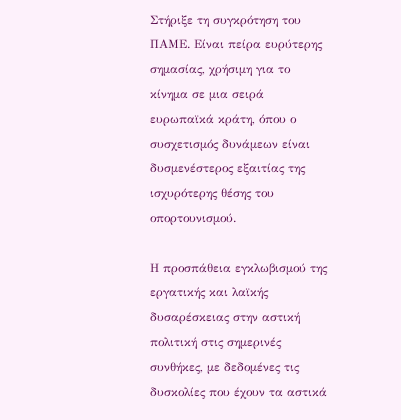Στήριξε τη συγκρότηση του ΠΑΜΕ. Είναι πείρα ευρύτερης σημασίας, χρήσιμη για το κίνημα σε μια σειρά ευρωπαϊκά κράτη, όπου ο συσχετισμός δυνάμεων είναι δυσμενέστερος εξαιτίας της ισχυρότερης θέσης του οπορτουνισμού.

Η προσπάθεια εγκλωβισμού της εργατικής και λαϊκής δυσαρέσκειας στην αστική πολιτική στις σημερινές συνθήκες, με δεδομένες τις δυσκολίες που έχουν τα αστικά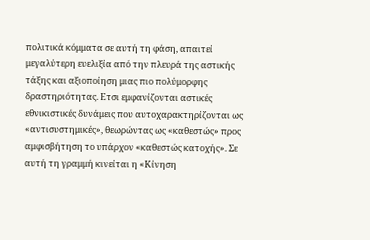πολιτικά κόμματα σε αυτή τη φάση, απαιτεί μεγαλύτερη ευελιξία από την πλευρά της αστικής τάξης και αξιοποίηση μιας πιο πολύμορφης δραστηριότητας. Ετσι εμφανίζονται αστικές εθνικιστικές δυνάμεις που αυτοχαρακτηρίζονται ως «αντισυστημικές», θεωρώντας ως «καθεστώς» προς αμφισβήτηση το υπάρχον «καθεστώς κατοχής». Σε αυτή τη γραμμή κινείται η «Κίνηση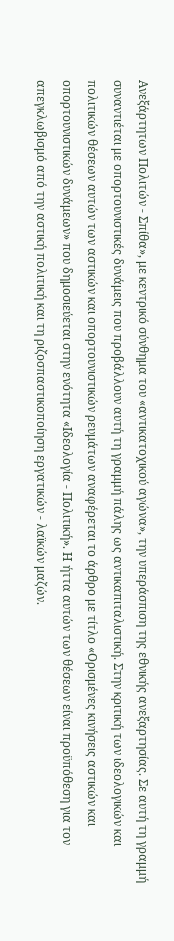Ανεξάρτητων Πολιτών - Σπίθα», με κεντρικό σύνθημα του «αντικατοχικού αγώνα», την υπεράσπιση της εθνικής ανεξαρτησίας. Σε αυτή τη γραμμή συναντιέται με οπορτουνιστικές δυνάμεις που προβάλλουν αυτή τη γραμμή πάλης ως αντικαπιταλιστική. Στην κριτική των ιδεολογικών και πολιτικών θέσεων αυτών των αστικών και οπορτουνιστικών ρευμάτων αναφέρεται το άρθρο με τίτλο «Ορισμένες κινήσεις αστικών και οπορτουνιστικών δυνάμεων» που δημοσιεύεται στην ενότητα «Ιδεολογία - Πολιτική». Η ήττα αυτών των θέσεων είναι προϋπόθεση για τον απεγκλωβισμό από την αστική πολιτική και τη ριζοσπαστικοποίηση εργατικών - λαϊκών μαζών.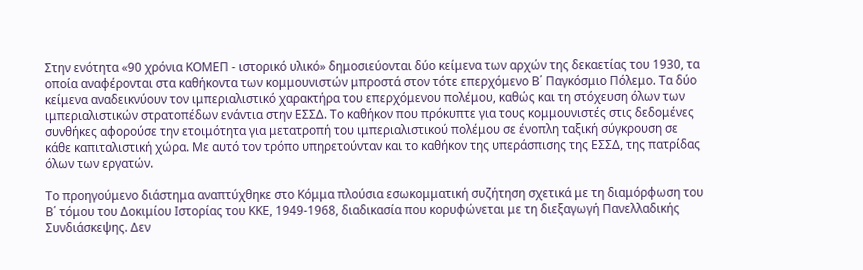Στην ενότητα «90 χρόνια ΚΟΜΕΠ - ιστορικό υλικό» δημοσιεύονται δύο κείμενα των αρχών της δεκαετίας του 1930, τα οποία αναφέρονται στα καθήκοντα των κομμουνιστών μπροστά στον τότε επερχόμενο Β΄ Παγκόσμιο Πόλεμο. Τα δύο κείμενα αναδεικνύουν τον ιμπεριαλιστικό χαρακτήρα του επερχόμενου πολέμου, καθώς και τη στόχευση όλων των ιμπεριαλιστικών στρατοπέδων ενάντια στην ΕΣΣΔ. Το καθήκον που πρόκυπτε για τους κομμουνιστές στις δεδομένες συνθήκες αφορούσε την ετοιμότητα για μετατροπή του ιμπεριαλιστικού πολέμου σε ένοπλη ταξική σύγκρουση σε κάθε καπιταλιστική χώρα. Με αυτό τον τρόπο υπηρετούνταν και το καθήκον της υπεράσπισης της ΕΣΣΔ, της πατρίδας όλων των εργατών.

Το προηγούμενο διάστημα αναπτύχθηκε στο Κόμμα πλούσια εσωκομματική συζήτηση σχετικά με τη διαμόρφωση του Β΄ τόμου του Δοκιμίου Ιστορίας του ΚΚΕ, 1949-1968, διαδικασία που κορυφώνεται με τη διεξαγωγή Πανελλαδικής Συνδιάσκεψης. Δεν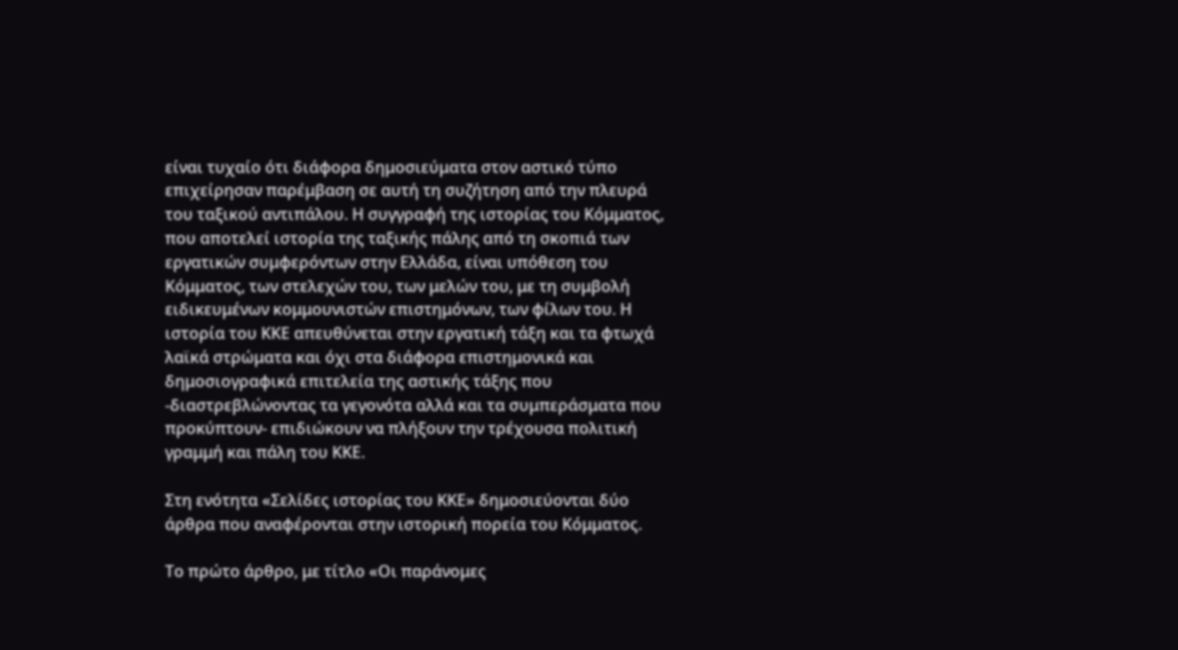είναι τυχαίο ότι διάφορα δημοσιεύματα στον αστικό τύπο επιχείρησαν παρέμβαση σε αυτή τη συζήτηση από την πλευρά του ταξικού αντιπάλου. Η συγγραφή της ιστορίας του Κόμματος, που αποτελεί ιστορία της ταξικής πάλης από τη σκοπιά των εργατικών συμφερόντων στην Ελλάδα, είναι υπόθεση του Κόμματος, των στελεχών του, των μελών του, με τη συμβολή ειδικευμένων κομμουνιστών επιστημόνων, των φίλων του. Η ιστορία του ΚΚΕ απευθύνεται στην εργατική τάξη και τα φτωχά λαϊκά στρώματα και όχι στα διάφορα επιστημονικά και δημοσιογραφικά επιτελεία της αστικής τάξης που -διαστρεβλώνοντας τα γεγονότα αλλά και τα συμπεράσματα που προκύπτουν- επιδιώκουν να πλήξουν την τρέχουσα πολιτική γραμμή και πάλη του ΚΚΕ.

Στη ενότητα «Σελίδες ιστορίας του ΚΚΕ» δημοσιεύονται δύο άρθρα που αναφέρονται στην ιστορική πορεία του Κόμματος.

Το πρώτο άρθρο, με τίτλο «Οι παράνομες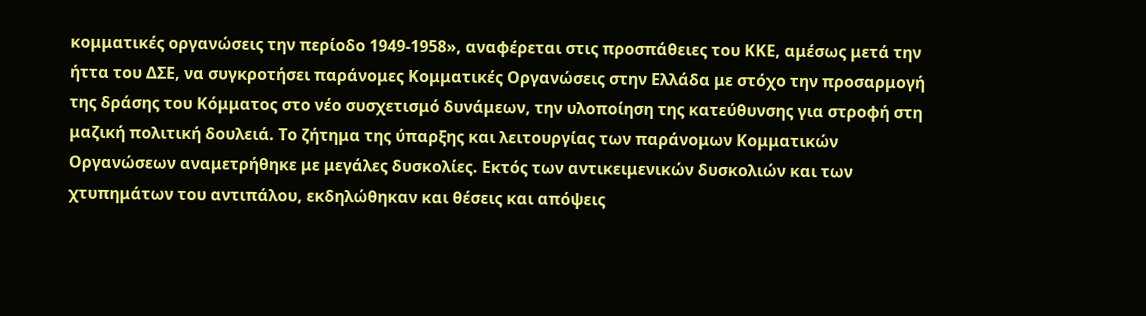κομματικές οργανώσεις την περίοδο 1949-1958», αναφέρεται στις προσπάθειες του ΚΚΕ, αμέσως μετά την ήττα του ΔΣΕ, να συγκροτήσει παράνομες Κομματικές Οργανώσεις στην Ελλάδα με στόχο την προσαρμογή της δράσης του Κόμματος στο νέο συσχετισμό δυνάμεων, την υλοποίηση της κατεύθυνσης για στροφή στη μαζική πολιτική δουλειά. Το ζήτημα της ύπαρξης και λειτουργίας των παράνομων Κομματικών Οργανώσεων αναμετρήθηκε με μεγάλες δυσκολίες. Εκτός των αντικειμενικών δυσκολιών και των χτυπημάτων του αντιπάλου, εκδηλώθηκαν και θέσεις και απόψεις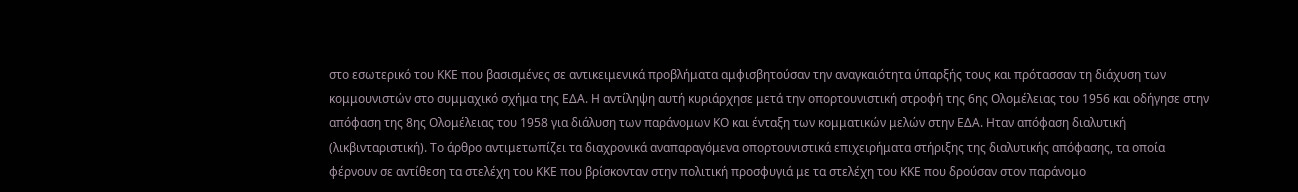στο εσωτερικό του ΚΚΕ που βασισμένες σε αντικειμενικά προβλήματα αμφισβητούσαν την αναγκαιότητα ύπαρξής τους και πρότασσαν τη διάχυση των κομμουνιστών στο συμμαχικό σχήμα της ΕΔΑ. Η αντίληψη αυτή κυριάρχησε μετά την οπορτουνιστική στροφή της 6ης Ολομέλειας του 1956 και οδήγησε στην απόφαση της 8ης Ολομέλειας του 1958 για διάλυση των παράνομων ΚΟ και ένταξη των κομματικών μελών στην ΕΔΑ. Ηταν απόφαση διαλυτική (λικβινταριστική). Το άρθρο αντιμετωπίζει τα διαχρονικά αναπαραγόμενα οπορτουνιστικά επιχειρήματα στήριξης της διαλυτικής απόφασης, τα οποία φέρνουν σε αντίθεση τα στελέχη του ΚΚΕ που βρίσκονταν στην πολιτική προσφυγιά με τα στελέχη του ΚΚΕ που δρούσαν στον παράνομο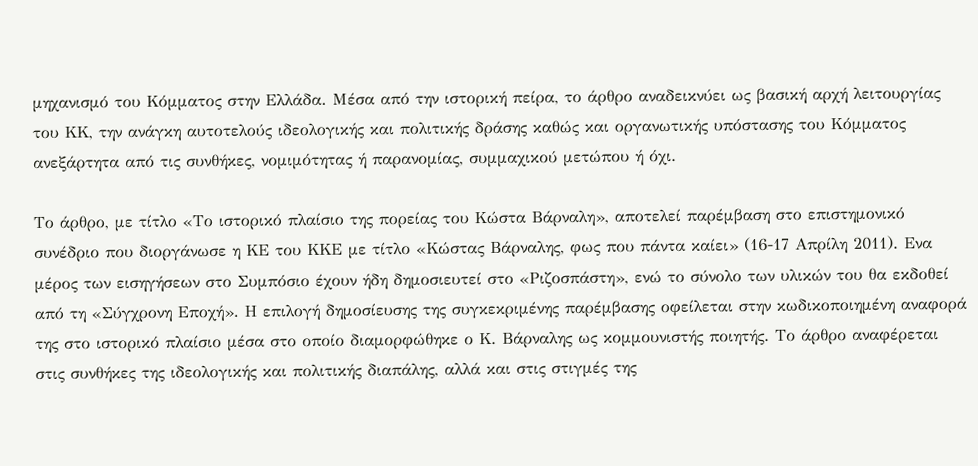μηχανισμό του Κόμματος στην Ελλάδα. Μέσα από την ιστορική πείρα, το άρθρο αναδεικνύει ως βασική αρχή λειτουργίας του ΚΚ, την ανάγκη αυτοτελούς ιδεολογικής και πολιτικής δράσης καθώς και οργανωτικής υπόστασης του Κόμματος ανεξάρτητα από τις συνθήκες, νομιμότητας ή παρανομίας, συμμαχικού μετώπου ή όχι.

Το άρθρο, με τίτλο «Το ιστορικό πλαίσιο της πορείας του Κώστα Βάρναλη», αποτελεί παρέμβαση στο επιστημονικό συνέδριο που διοργάνωσε η ΚΕ του ΚΚΕ με τίτλο «Κώστας Βάρναλης, φως που πάντα καίει» (16-17 Απρίλη 2011). Ενα μέρος των εισηγήσεων στο Συμπόσιο έχουν ήδη δημοσιευτεί στο «Ριζοσπάστη», ενώ το σύνολο των υλικών του θα εκδοθεί από τη «Σύγχρονη Εποχή». Η επιλογή δημοσίευσης της συγκεκριμένης παρέμβασης οφείλεται στην κωδικοποιημένη αναφορά της στο ιστορικό πλαίσιο μέσα στο οποίο διαμορφώθηκε ο Κ. Βάρναλης ως κομμουνιστής ποιητής. Το άρθρο αναφέρεται στις συνθήκες της ιδεολογικής και πολιτικής διαπάλης, αλλά και στις στιγμές της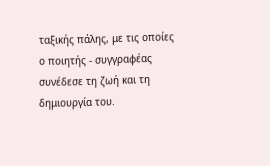ταξικής πάλης, με τις οποίες ο ποιητής - συγγραφέας συνέδεσε τη ζωή και τη δημιουργία του.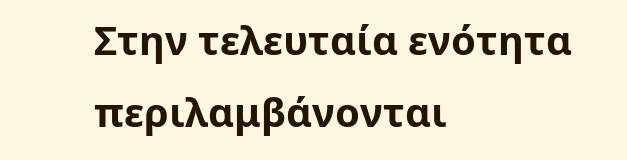Στην τελευταία ενότητα περιλαμβάνονται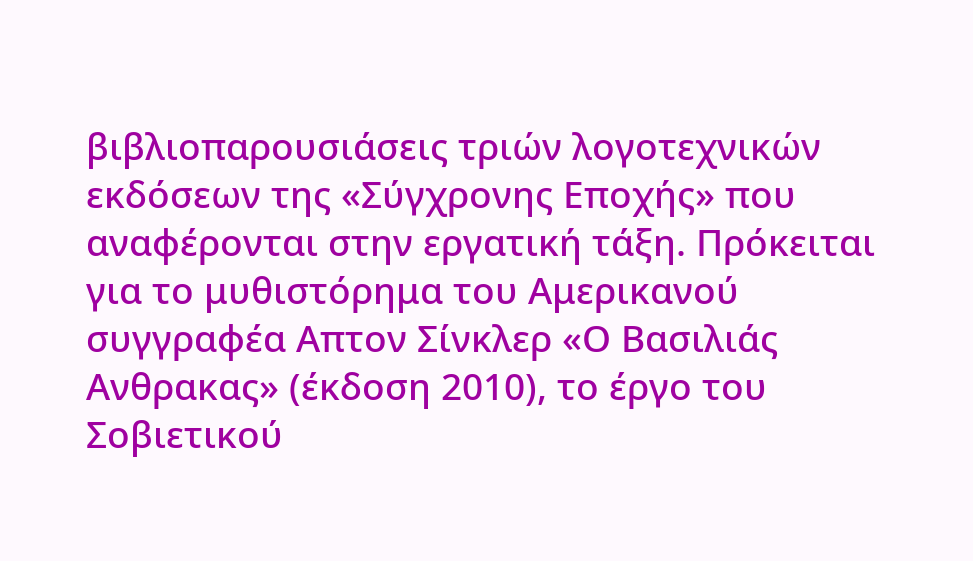βιβλιοπαρουσιάσεις τριών λογοτεχνικών εκδόσεων της «Σύγχρονης Εποχής» που αναφέρονται στην εργατική τάξη. Πρόκειται για το μυθιστόρημα του Αμερικανού συγγραφέα Απτον Σίνκλερ «Ο Βασιλιάς Ανθρακας» (έκδοση 2010), το έργο του Σοβιετικού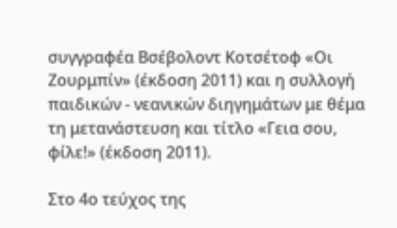συγγραφέα Βσέβολοντ Κοτσέτοφ «Οι Ζουρμπίν» (έκδοση 2011) και η συλλογή παιδικών - νεανικών διηγημάτων με θέμα τη μετανάστευση και τίτλο «Γεια σου, φίλε!» (έκδοση 2011).

Στο 4ο τεύχος της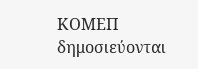ΚΟΜΕΠ δημοσιεύονται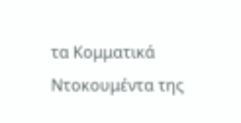τα Κομματικά Ντοκουμέντα της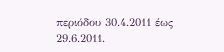περιόδου 30.4.2011 έως 29.6.2011.